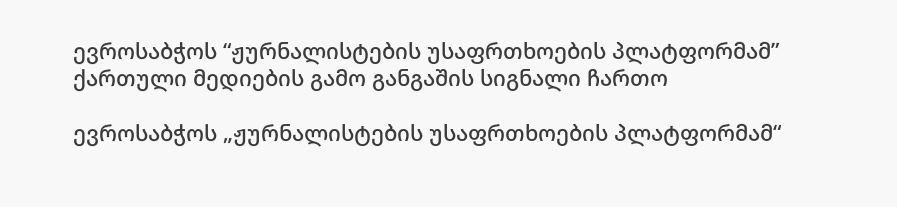ევროსაბჭოს “ჟურნალისტების უსაფრთხოების პლატფორმამ” ქართული მედიების გამო განგაშის სიგნალი ჩართო

ევროსაბჭოს „ჟურნალისტების უსაფრთხოების პლატფორმამ“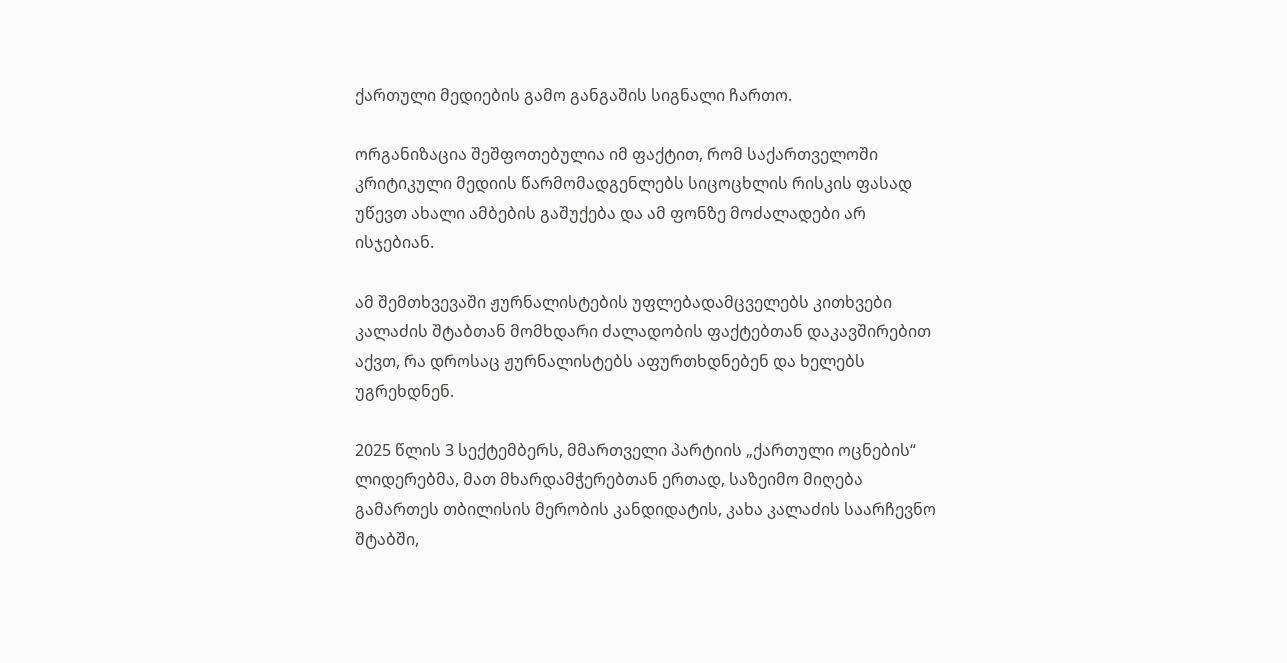ქართული მედიების გამო განგაშის სიგნალი ჩართო.

ორგანიზაცია შეშფოთებულია იმ ფაქტით, რომ საქართველოში კრიტიკული მედიის წარმომადგენლებს სიცოცხლის რისკის ფასად უწევთ ახალი ამბების გაშუქება და ამ ფონზე მოძალადები არ ისჯებიან.

ამ შემთხვევაში ჟურნალისტების უფლებადამცველებს კითხვები კალაძის შტაბთან მომხდარი ძალადობის ფაქტებთან დაკავშირებით აქვთ, რა დროსაც ჟურნალისტებს აფურთხდნებენ და ხელებს უგრეხდნენ.

2025 წლის 3 სექტემბერს, მმართველი პარტიის „ქართული ოცნების“ ლიდერებმა, მათ მხარდამჭერებთან ერთად, საზეიმო მიღება გამართეს თბილისის მერობის კანდიდატის, კახა კალაძის საარჩევნო შტაბში,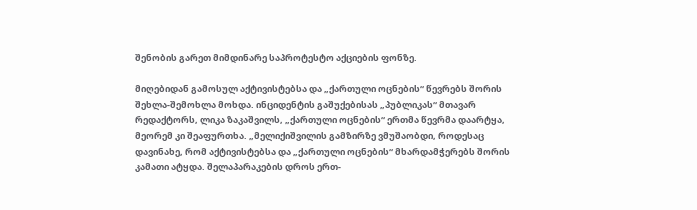შენობის გარეთ მიმდინარე საპროტესტო აქციების ფონზე.

მიღებიდან გამოსულ აქტივისტებსა და „ქართული ოცნების“ წევრებს შორის შეხლა-შემოხლა მოხდა. ინციდენტის გაშუქებისას „პუბლიკას“ მთავარ რედაქტორს, ლიკა ზაკაშვილს, „ქართული ოცნების“ ერთმა წევრმა დაარტყა, მეორემ კი შეაფურთხა. „მელიქიშვილის გამზირზე ვმუშაობდი, როდესაც დავინახე, რომ აქტივისტებსა და „ქართული ოცნების“ მხარდამჭერებს შორის კამათი ატყდა. შელაპარაკების დროს ერთ-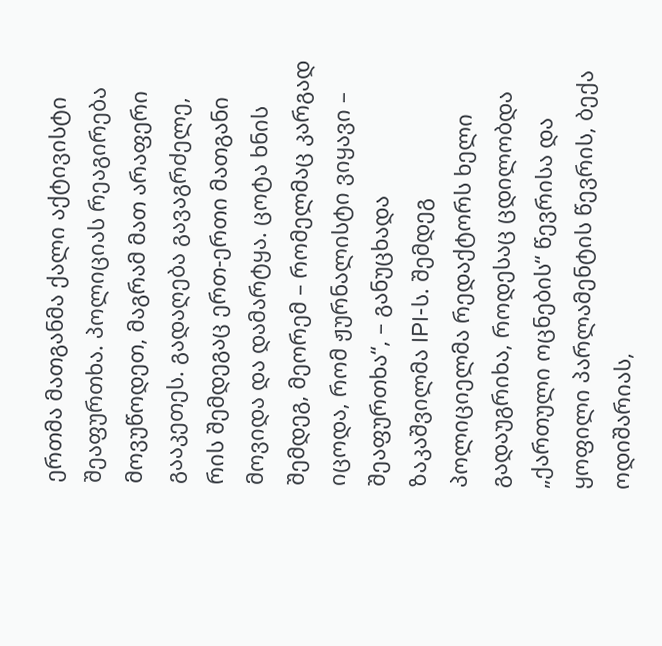ერთმა მათგანმა ქალი აქტივისტი შეაფურთხა. პოლიციას რეაგირება მოვუწოდეთ, მაგრამ მათ არაფერი გააკეთეს. გადაღება გავაგრძელე, რის შემდეგაც ერთ-ერთი მათგანი მოვიდა და დამარტყა. ცოტა ხნის შემდეგ, მეორემ – რომელმაც კარგად იცოდა, რომ ჟურნალისტი ვიყავი – შეაფურთხა“, – განუცხადა ზაკაშვილმა IPI-ს. შემდეგ პოლიციელმა რედაქტორს ხელი გადაუგრიხა, როდესაც ცდილობდა „ქართული ოცნების“ წევრისა და ყოფილი პარლამენტის წევრის, ბექა ოდიშარიას,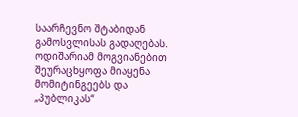საარჩევნო შტაბიდან გამოსვლისას გადაღებას. ოდიშარიამ მოგვიანებით შეურაცხყოფა მიაყენა მომიტინგეებს და „პუბლიკას“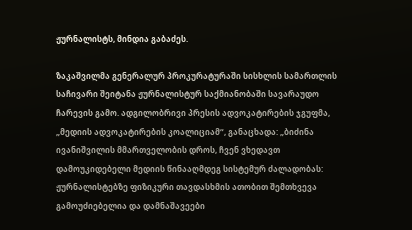ჟურნალისტს, მინდია გაბაძეს.

ზაკაშვილმა გენერალურ პროკურატურაში სისხლის სამართლის საჩივარი შეიტანა ჟურნალისტურ საქმიანობაში სავარაუდო ჩარევის გამო. ადგილობრივი პრესის ადვოკატირების ჯგუფმა, „მედიის ადვოკატირების კოალიციამ“, განაცხადა: „ბიძინა ივანიშვილის მმართველობის დროს, ჩვენ ვხედავთ დამოუკიდებელი მედიის წინააღმდეგ სისტემურ ძალადობას: ჟურნალისტებზე ფიზიკური თავდასხმის ათობით შემთხვევა გამოუძიებელია და დამნაშავეები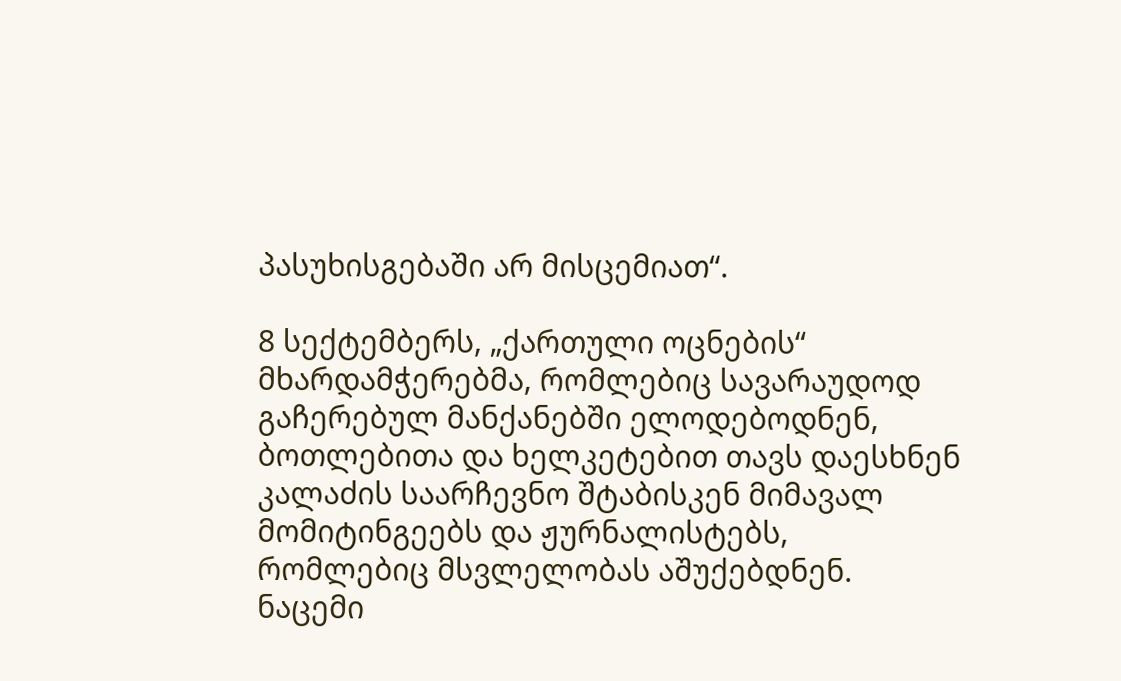პასუხისგებაში არ მისცემიათ“.

8 სექტემბერს, „ქართული ოცნების“ მხარდამჭერებმა, რომლებიც სავარაუდოდ გაჩერებულ მანქანებში ელოდებოდნენ, ბოთლებითა და ხელკეტებით თავს დაესხნენ კალაძის საარჩევნო შტაბისკენ მიმავალ მომიტინგეებს და ჟურნალისტებს, რომლებიც მსვლელობას აშუქებდნენ. ნაცემი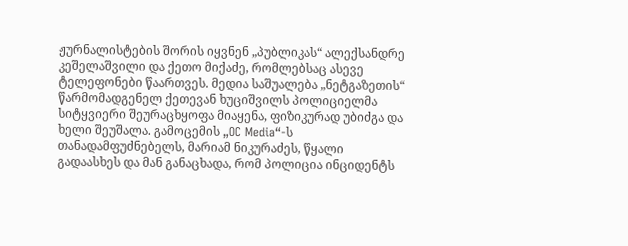ჟურნალისტების შორის იყვნენ „პუბლიკას“ ალექსანდრე კეშელაშვილი და ქეთო მიქაძე, რომლებსაც ასევე ტელეფონები წაართვეს. მედია საშუალება „ნეტგაზეთის“ წარმომადგენელ ქეთევან ხუციშვილს პოლიციელმა სიტყვიერი შეურაცხყოფა მიაყენა, ფიზიკურად უბიძგა და ხელი შეუშალა. გამოცემის „OC Media“-ს თანადამფუძნებელს, მარიამ ნიკურაძეს, წყალი გადაასხეს და მან განაცხადა, რომ პოლიცია ინციდენტს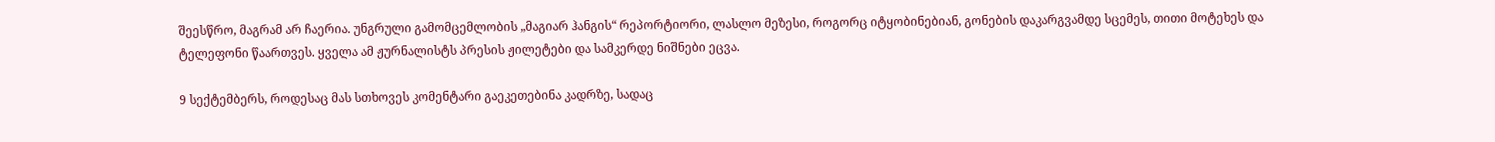შეესწრო, მაგრამ არ ჩაერია. უნგრული გამომცემლობის „მაგიარ ჰანგის“ რეპორტიორი, ლასლო მეზესი, როგორც იტყობინებიან, გონების დაკარგვამდე სცემეს, თითი მოტეხეს და ტელეფონი წაართვეს. ყველა ამ ჟურნალისტს პრესის ჟილეტები და სამკერდე ნიშნები ეცვა.

9 სექტემბერს, როდესაც მას სთხოვეს კომენტარი გაეკეთებინა კადრზე, სადაც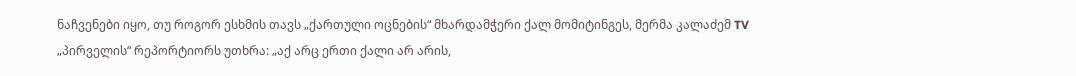ნაჩვენები იყო, თუ როგორ ესხმის თავს „ქართული ოცნების“ მხარდამჭერი ქალ მომიტინგეს, მერმა კალაძემ TV „პირველის“ რეპორტიორს უთხრა: „აქ არც ერთი ქალი არ არის,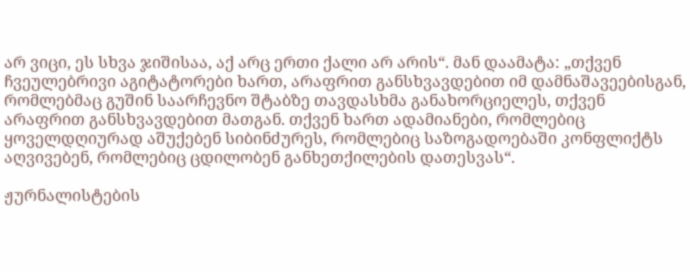არ ვიცი, ეს სხვა ჯიშისაა, აქ არც ერთი ქალი არ არის“. მან დაამატა: „თქვენ ჩვეულებრივი აგიტატორები ხართ, არაფრით განსხვავდებით იმ დამნაშავეებისგან, რომლებმაც გუშინ საარჩევნო შტაბზე თავდასხმა განახორციელეს, თქვენ არაფრით განსხვავდებით მათგან. თქვენ ხართ ადამიანები, რომლებიც ყოველდღიურად აშუქებენ სიბინძურეს, რომლებიც საზოგადოებაში კონფლიქტს აღვივებენ, რომლებიც ცდილობენ განხეთქილების დათესვას“.

ჟურნალისტების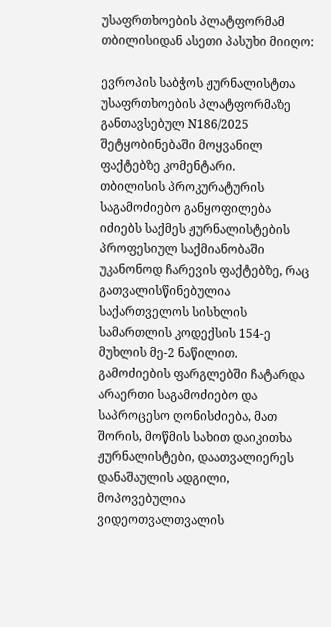უსაფრთხოების პლატფორმამ თბილისიდან ასეთი პასუხი მიიღო:

ევროპის საბჭოს ჟურნალისტთა უსაფრთხოების პლატფორმაზე განთავსებულ N186/2025 შეტყობინებაში მოყვანილ ფაქტებზე კომენტარი.
თბილისის პროკურატურის საგამოძიებო განყოფილება იძიებს საქმეს ჟურნალისტების პროფესიულ საქმიანობაში უკანონოდ ჩარევის ფაქტებზე, რაც გათვალისწინებულია საქართველოს სისხლის სამართლის კოდექსის 154-ე მუხლის მე-2 ნაწილით. გამოძიების ფარგლებში ჩატარდა არაერთი საგამოძიებო და საპროცესო ღონისძიება, მათ შორის, მოწმის სახით დაიკითხა ჟურნალისტები, დაათვალიერეს დანაშაულის ადგილი, მოპოვებულია ვიდეოთვალთვალის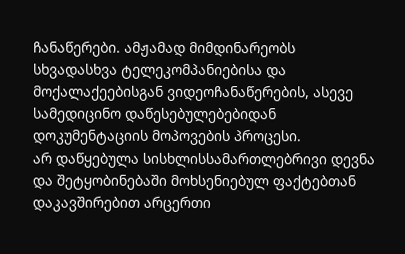ჩანაწერები. ამჟამად მიმდინარეობს სხვადასხვა ტელეკომპანიებისა და მოქალაქეებისგან ვიდეოჩანაწერების, ასევე სამედიცინო დაწესებულებებიდან დოკუმენტაციის მოპოვების პროცესი.
არ დაწყებულა სისხლისსამართლებრივი დევნა და შეტყობინებაში მოხსენიებულ ფაქტებთან დაკავშირებით არცერთი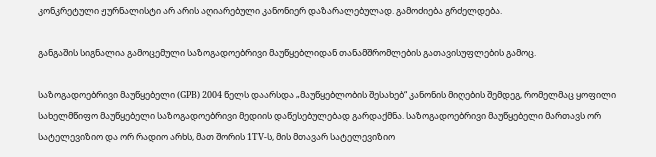კონკრეტული ჟურნალისტი არ არის აღიარებული კანონიერ დაზარალებულად. გამოძიება გრძელდება.

განგაშის სიგნალია გამოცემული საზოგადოებრივი მაუწყებლიდან თანამშრომლების გათავისუფლების გამოც.

საზოგადოებრივი მაუწყებელი (GPB) 2004 წელს დაარსდა „მაუწყებლობის შესახებ“ კანონის მიღების შემდეგ, რომელმაც ყოფილი სახელმწიფო მაუწყებელი საზოგადოებრივი მედიის დაწესებულებად გარდაქმნა. საზოგადოებრივი მაუწყებელი მართავს ორ სატელევიზიო და ორ რადიო არხს, მათ შორის 1TV-ს, მის მთავარ სატელევიზიო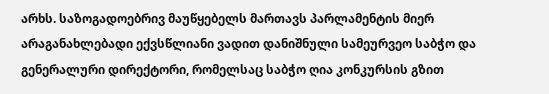არხს. საზოგადოებრივ მაუწყებელს მართავს პარლამენტის მიერ არაგანახლებადი ექვსწლიანი ვადით დანიშნული სამეურვეო საბჭო და გენერალური დირექტორი, რომელსაც საბჭო ღია კონკურსის გზით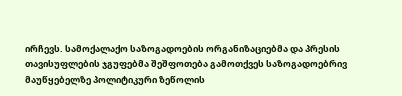ირჩევს. სამოქალაქო საზოგადოების ორგანიზაციებმა და პრესის თავისუფლების ჯგუფებმა შეშფოთება გამოთქვეს საზოგადოებრივ მაუწყებელზე პოლიტიკური ზეწოლის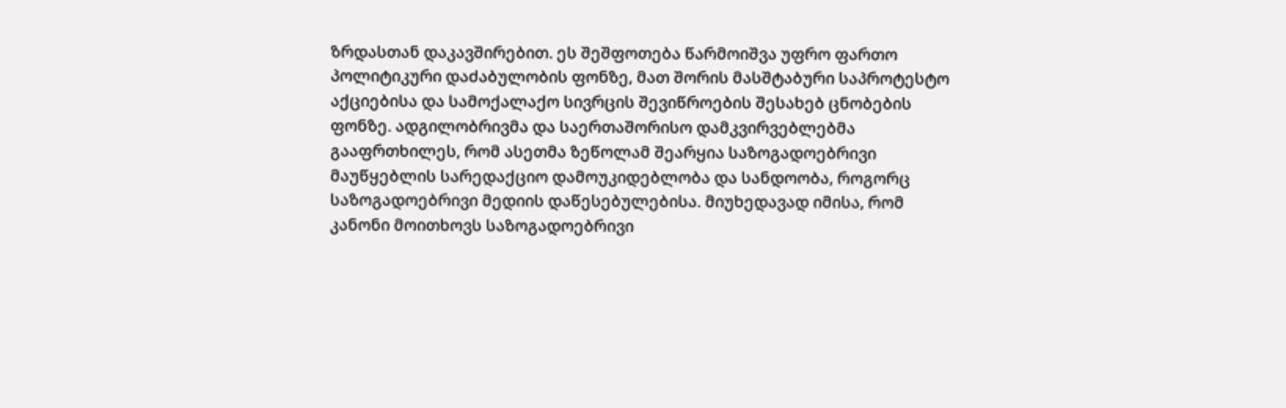ზრდასთან დაკავშირებით. ეს შეშფოთება წარმოიშვა უფრო ფართო პოლიტიკური დაძაბულობის ფონზე, მათ შორის მასშტაბური საპროტესტო აქციებისა და სამოქალაქო სივრცის შევიწროების შესახებ ცნობების ფონზე. ადგილობრივმა და საერთაშორისო დამკვირვებლებმა გააფრთხილეს, რომ ასეთმა ზეწოლამ შეარყია საზოგადოებრივი მაუწყებლის სარედაქციო დამოუკიდებლობა და სანდოობა, როგორც საზოგადოებრივი მედიის დაწესებულებისა. მიუხედავად იმისა, რომ კანონი მოითხოვს საზოგადოებრივი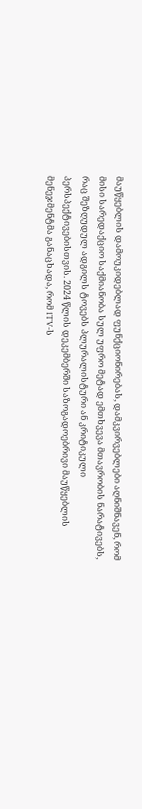მაუწყებლის დამოუკიდებლად ფუნქციონირებას, დამკვირვებლები აღნიშნავენ, რომ მისი სარედაქციო საქმიანობა სულ უფრო მეტად ემთხვევა მთავრობის ნარატივებს, რაც შეზღუდულ ადგილს ტოვებს პლურალისტური ან კრიტიკული პერსპექტივებისთვის. 2024 წლის დეკემბერში საზოგადოებრივი მაუწყებლის მენეჯმენტმა განაცხადა, რომ 1TV-ს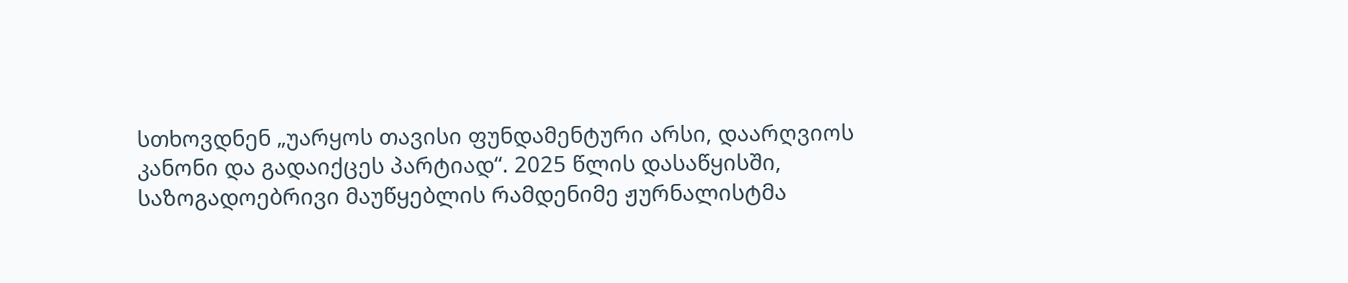სთხოვდნენ „უარყოს თავისი ფუნდამენტური არსი, დაარღვიოს კანონი და გადაიქცეს პარტიად“. 2025 წლის დასაწყისში, საზოგადოებრივი მაუწყებლის რამდენიმე ჟურნალისტმა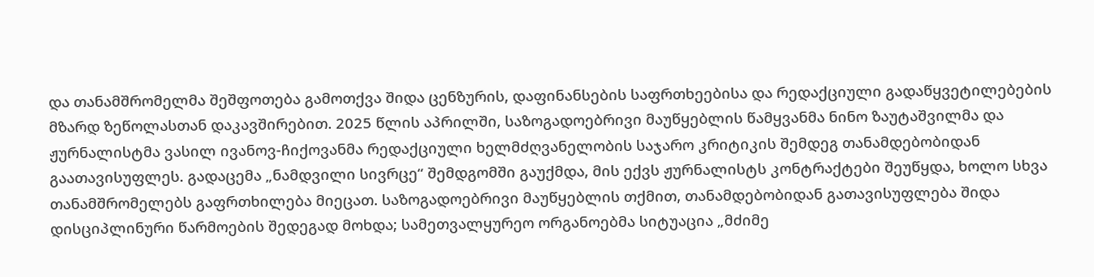და თანამშრომელმა შეშფოთება გამოთქვა შიდა ცენზურის, დაფინანსების საფრთხეებისა და რედაქციული გადაწყვეტილებების მზარდ ზეწოლასთან დაკავშირებით. 2025 წლის აპრილში, საზოგადოებრივი მაუწყებლის წამყვანმა ნინო ზაუტაშვილმა და ჟურნალისტმა ვასილ ივანოვ-ჩიქოვანმა რედაქციული ხელმძღვანელობის საჯარო კრიტიკის შემდეგ თანამდებობიდან გაათავისუფლეს. გადაცემა „ნამდვილი სივრცე“ შემდგომში გაუქმდა, მის ექვს ჟურნალისტს კონტრაქტები შეუწყდა, ხოლო სხვა თანამშრომელებს გაფრთხილება მიეცათ. საზოგადოებრივი მაუწყებლის თქმით, თანამდებობიდან გათავისუფლება შიდა დისციპლინური წარმოების შედეგად მოხდა; სამეთვალყურეო ორგანოებმა სიტუაცია „მძიმე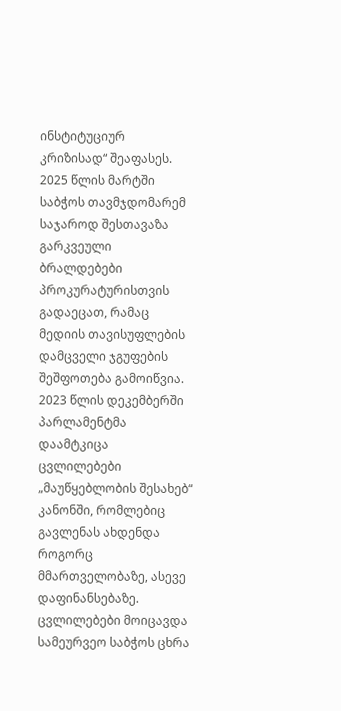ინსტიტუციურ კრიზისად“ შეაფასეს. 2025 წლის მარტში საბჭოს თავმჯდომარემ საჯაროდ შესთავაზა გარკვეული ბრალდებები პროკურატურისთვის გადაეცათ, რამაც მედიის თავისუფლების დამცველი ჯგუფების შეშფოთება გამოიწვია. 2023 წლის დეკემბერში პარლამენტმა დაამტკიცა ცვლილებები „მაუწყებლობის შესახებ“ კანონში, რომლებიც გავლენას ახდენდა როგორც მმართველობაზე, ასევე დაფინანსებაზე. ცვლილებები მოიცავდა სამეურვეო საბჭოს ცხრა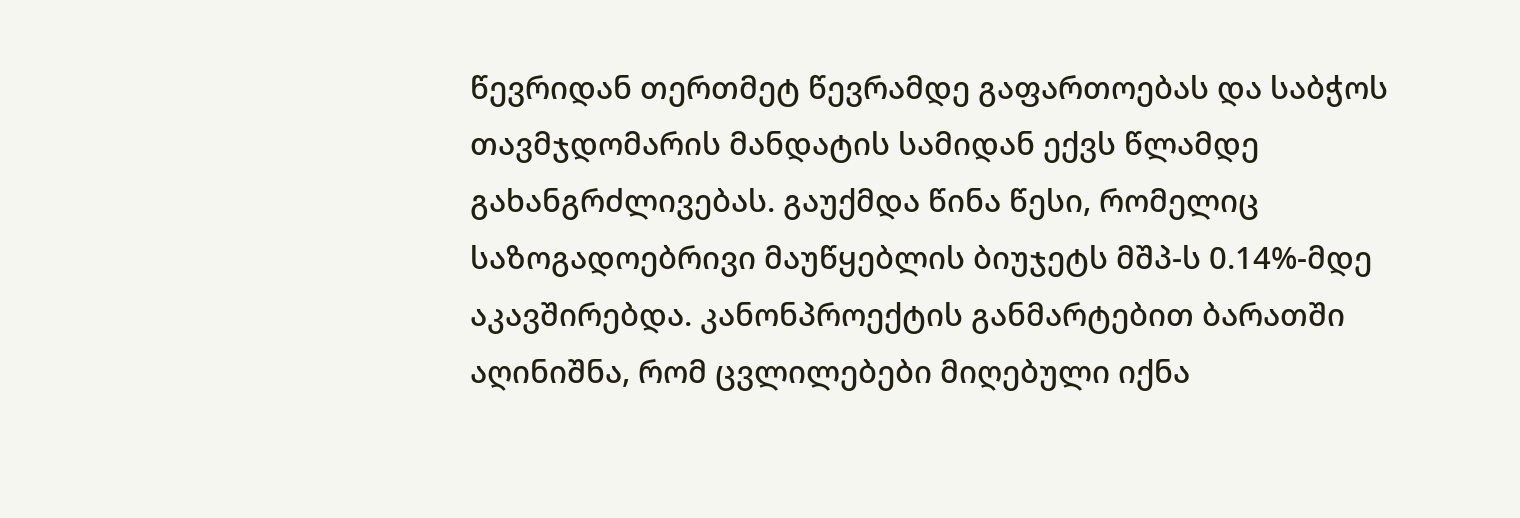წევრიდან თერთმეტ წევრამდე გაფართოებას და საბჭოს თავმჯდომარის მანდატის სამიდან ექვს წლამდე გახანგრძლივებას. გაუქმდა წინა წესი, რომელიც საზოგადოებრივი მაუწყებლის ბიუჯეტს მშპ-ს 0.14%-მდე აკავშირებდა. კანონპროექტის განმარტებით ბარათში აღინიშნა, რომ ცვლილებები მიღებული იქნა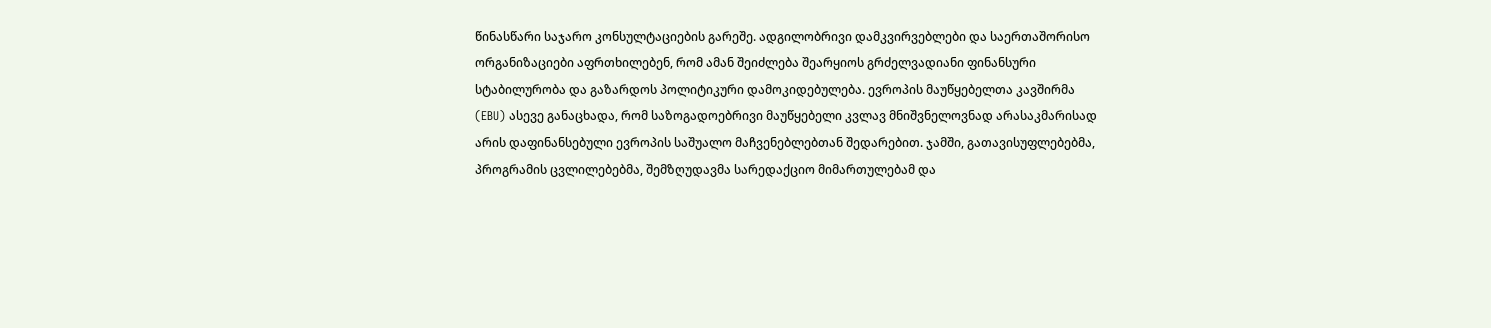წინასწარი საჯარო კონსულტაციების გარეშე. ადგილობრივი დამკვირვებლები და საერთაშორისო ორგანიზაციები აფრთხილებენ, რომ ამან შეიძლება შეარყიოს გრძელვადიანი ფინანსური სტაბილურობა და გაზარდოს პოლიტიკური დამოკიდებულება. ევროპის მაუწყებელთა კავშირმა (EBU) ასევე განაცხადა, რომ საზოგადოებრივი მაუწყებელი კვლავ მნიშვნელოვნად არასაკმარისად არის დაფინანსებული ევროპის საშუალო მაჩვენებლებთან შედარებით. ჯამში, გათავისუფლებებმა, პროგრამის ცვლილებებმა, შემზღუდავმა სარედაქციო მიმართულებამ და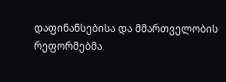დაფინანსებისა და მმართველობის რეფორმებმა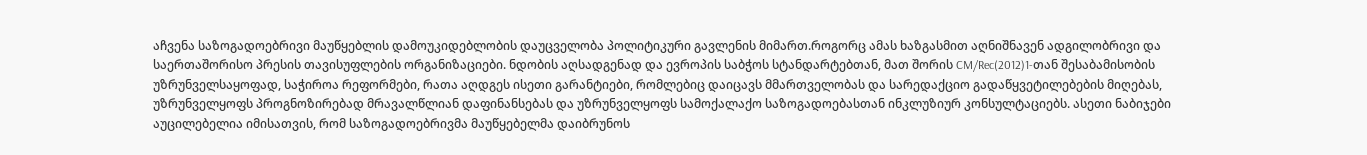აჩვენა საზოგადოებრივი მაუწყებლის დამოუკიდებლობის დაუცველობა პოლიტიკური გავლენის მიმართ.როგორც ამას ხაზგასმით აღნიშნავენ ადგილობრივი და საერთაშორისო პრესის თავისუფლების ორგანიზაციები. ნდობის აღსადგენად და ევროპის საბჭოს სტანდარტებთან, მათ შორის CM/Rec(2012)1-თან შესაბამისობის უზრუნველსაყოფად, საჭიროა რეფორმები, რათა აღდგეს ისეთი გარანტიები, რომლებიც დაიცავს მმართველობას და სარედაქციო გადაწყვეტილებების მიღებას, უზრუნველყოფს პროგნოზირებად მრავალწლიან დაფინანსებას და უზრუნველყოფს სამოქალაქო საზოგადოებასთან ინკლუზიურ კონსულტაციებს. ასეთი ნაბიჯები აუცილებელია იმისათვის, რომ საზოგადოებრივმა მაუწყებელმა დაიბრუნოს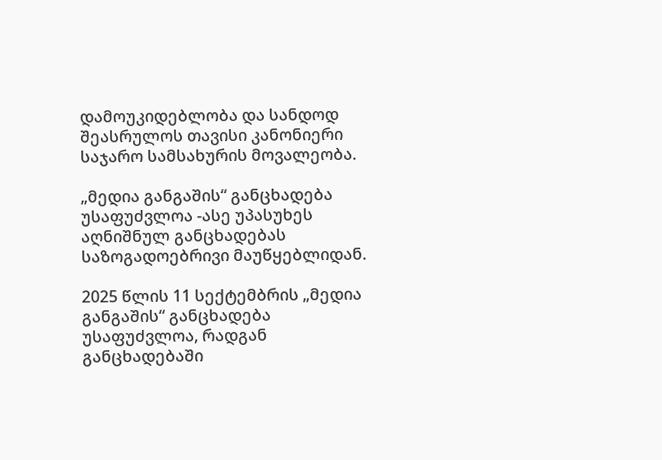დამოუკიდებლობა და სანდოდ შეასრულოს თავისი კანონიერი საჯარო სამსახურის მოვალეობა.

„მედია განგაშის“ განცხადება უსაფუძვლოა -ასე უპასუხეს აღნიშნულ განცხადებას საზოგადოებრივი მაუწყებლიდან.

2025 წლის 11 სექტემბრის „მედია განგაშის“ განცხადება უსაფუძვლოა, რადგან განცხადებაში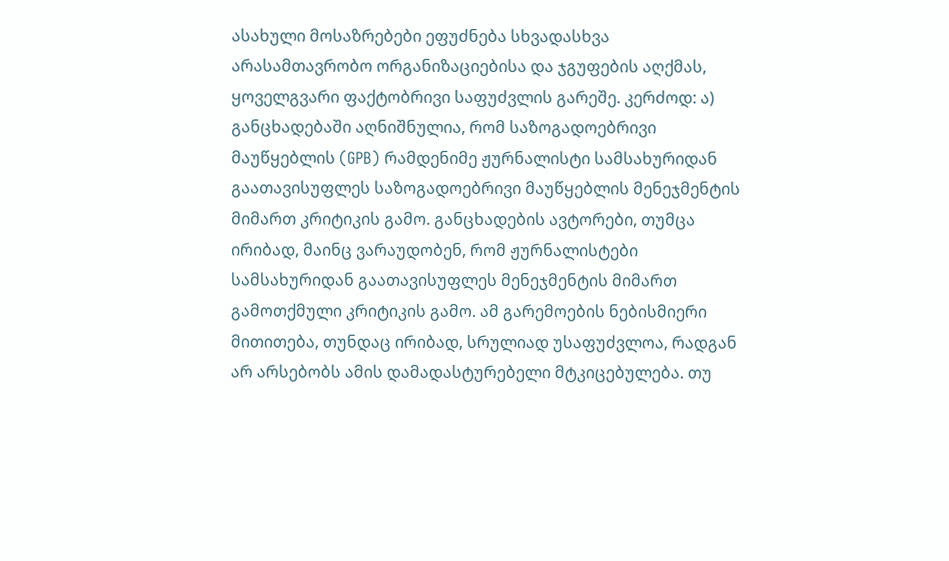ასახული მოსაზრებები ეფუძნება სხვადასხვა არასამთავრობო ორგანიზაციებისა და ჯგუფების აღქმას, ყოველგვარი ფაქტობრივი საფუძვლის გარეშე. კერძოდ: ა) განცხადებაში აღნიშნულია, რომ საზოგადოებრივი მაუწყებლის (GPB) რამდენიმე ჟურნალისტი სამსახურიდან გაათავისუფლეს საზოგადოებრივი მაუწყებლის მენეჯმენტის მიმართ კრიტიკის გამო. განცხადების ავტორები, თუმცა ირიბად, მაინც ვარაუდობენ, რომ ჟურნალისტები სამსახურიდან გაათავისუფლეს მენეჯმენტის მიმართ გამოთქმული კრიტიკის გამო. ამ გარემოების ნებისმიერი მითითება, თუნდაც ირიბად, სრულიად უსაფუძვლოა, რადგან არ არსებობს ამის დამადასტურებელი მტკიცებულება. თუ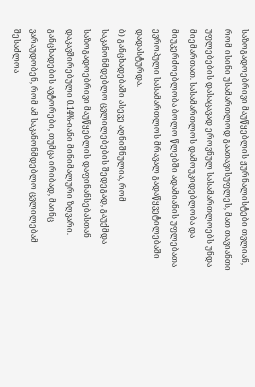საზოგადოებრივი მაუწყებლის ჟურნალისტები თვლიან, რომ ისინი უსამართლოდ გაათავისუფლეს, მათ თავიანთი უფლებების დასაცავად ეროვნულ სასამართლოებს უნდა მიემართათ. სასამართლოს დამოუკიდებლობა და მიუკერძოებლობა ბოლო წლებში ადამიანის უფლებათა ევროპული სასამართლოს მრავალ გადაწყვეტილებაში დადასტურდა.
ბ) განცხადებაში ასევე აღნიშნულია, რომ საკანონმდებლო ცვლილებების შედეგად, გაუქმდა საზოგადოებრივი მაუწყებლის დაფინანსებასთან დაკავშირებული 0.14%-იანი მინიმალური ზღვარი. განცხადების ავტორები, თუმცა ირიბად, მაინც ვარაუდობენ, რომ ამ საკანონმდებლო ცვლილებამ შესაძლოა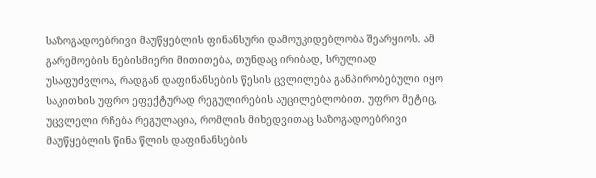საზოგადოებრივი მაუწყებლის ფინანსური დამოუკიდებლობა შეარყიოს. ამ გარემოების ნებისმიერი მითითება, თუნდაც ირიბად, სრულიად უსაფუძვლოა, რადგან დაფინანსების წესის ცვლილება განპირობებული იყო საკითხის უფრო ეფექტურად რეგულირების აუცილებლობით. უფრო მეტიც, უცვლელი რჩება რეგულაცია, რომლის მიხედვითაც საზოგადოებრივი მაუწყებლის წინა წლის დაფინანსების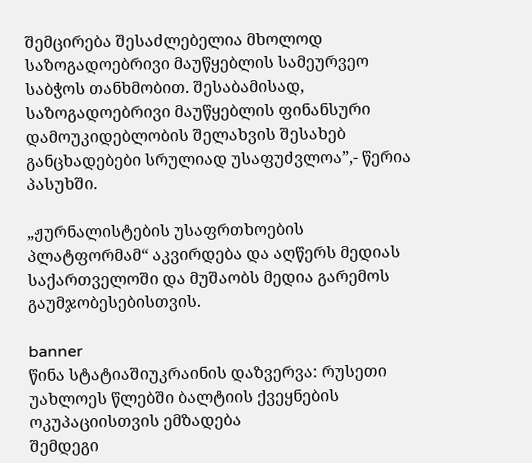შემცირება შესაძლებელია მხოლოდ საზოგადოებრივი მაუწყებლის სამეურვეო საბჭოს თანხმობით. შესაბამისად, საზოგადოებრივი მაუწყებლის ფინანსური დამოუკიდებლობის შელახვის შესახებ განცხადებები სრულიად უსაფუძვლოა”,- წერია პასუხში.

„ჟურნალისტების უსაფრთხოების პლატფორმამ“ აკვირდება და აღწერს მედიას საქართველოში და მუშაობს მედია გარემოს გაუმჯობესებისთვის.

banner
წინა სტატიაშიუკრაინის დაზვერვა: რუსეთი უახლოეს წლებში ბალტიის ქვეყნების ოკუპაციისთვის ემზადება
შემდეგი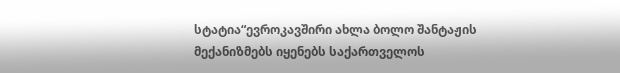სტატია“ევროკავშირი ახლა ბოლო შანტაჟის მექანიზმებს იყენებს საქართველოს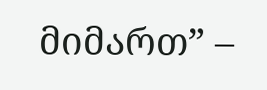მიმართ” –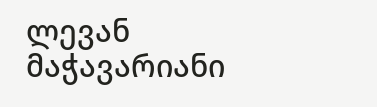ლევან მაჭავარიანი